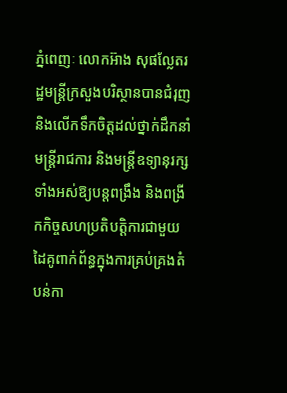ភ្នំពេញៈ លោកអ៊ាង សុផល្លែតរដ្ឋមន្ត្រីក្រសួងបរិស្ថានបានជំរុញនិងលើកទឹកចិត្តដល់ថ្នាក់ដឹកនាំ មន្ត្រីរាជការ និងមន្ត្រីឧទ្យានុរក្សទាំងអស់ឱ្យបន្តពង្រឹង និងពង្រីកកិច្ចសហប្រតិបត្តិការជាមួយដៃគូពាក់ព័ន្ធក្នុងការគ្រប់គ្រងតំបន់កា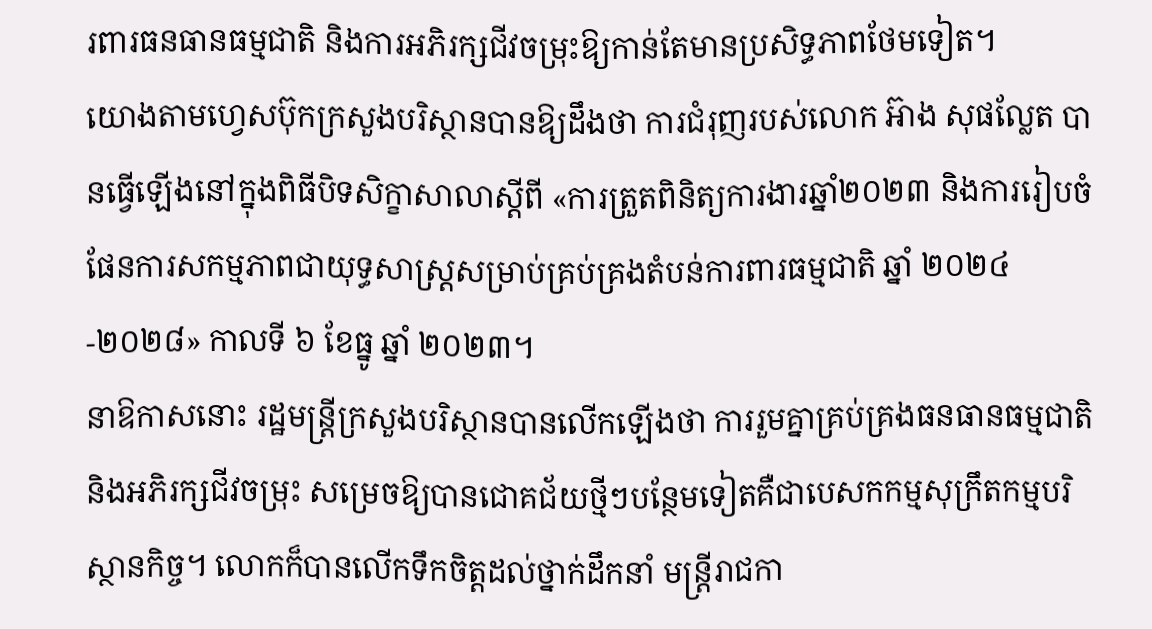រពារធនធានធម្មជាតិ និងការអភិរក្សជីវចម្រុះឱ្យកាន់តែមានប្រសិទ្ធភាពថែមទៀត។
យោងតាមហ្វេសប៊ុកក្រសួងបរិស្ថានបានឱ្យដឹងថា ការជំរុញរបស់លោក អ៊ាង សុផល្លែត បានធ្វើឡើងនៅក្នុងពិធីបិទសិក្ខាសាលាស្តីពី «ការត្រួតពិនិត្យការងារឆ្នាំ២០២៣ និងការរៀបចំផែនការសកម្មភាពជាយុទ្ធសាស្ត្រសម្រាប់គ្រប់គ្រងតំបន់ការពារធម្មជាតិ ឆ្នាំ ២០២៤-២០២៨» កាលទី ៦ ខែធ្នូ ឆ្នាំ ២០២៣។
នាឱកាសនោះ រដ្ឋមន្ត្រីក្រសួងបរិស្ថានបានលើកឡើងថា ការរួមគ្នាគ្រប់គ្រងធនធានធម្មជាតិនិងអភិរក្សជីវចម្រុះ សម្រេចឱ្យបានជោគជ័យថ្មីៗបន្ថែមទៀតគឺជាបេសកកម្មសុក្រឹតកម្មបរិស្ថានកិច្ច។ លោកក៏បានលើកទឹកចិត្តដល់ថ្នាក់ដឹកនាំ មន្ត្រីរាជកា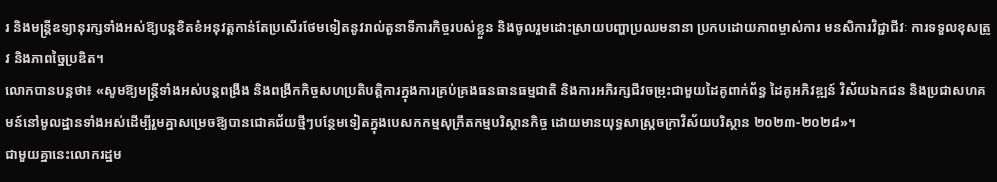រ និងមន្ត្រីឧទ្យានុរក្សទាំងអស់ឱ្យបន្តខិតខំអនុវត្តកាន់តែប្រសើរថែមទៀតនូវរាល់តួនាទីភារកិច្ចរបស់ខ្លួន និងចូលរួមដោះស្រាយបញ្ហាប្រឈមនានា ប្រកបដោយភាពម្ចាស់ការ មនសិការវិជ្ជាជីវៈ ការទទួលខុសត្រូវ និងភាពច្នៃប្រឌិត។
លោកបានបន្តថា៖ «សូមឱ្យមន្ត្រីទាំងអស់បន្តពង្រឹង និងពង្រីកកិច្ចសហប្រតិបត្តិការក្នុងការគ្រប់គ្រងធនធានធម្មជាតិ និងការអភិរក្សជីវចម្រុះជាមួយដៃគូពាក់ព័ន្ធ ដៃគូអភិវឌ្ឍន៍ វិស័យឯកជន និងប្រជាសហគមន៍នៅមូលដ្ឋានទាំងអស់ដើម្បីរួមគ្នាសម្រេចឱ្យបានជោគជ័យថ្មីៗបន្ថែមទៀតក្នុងបេសកកម្មសុក្រឹតកម្មបរិស្ថានកិច្ច ដោយមានយុទ្ធសាស្ត្រចក្រាវិស័យបរិស្ថាន ២០២៣-២០២៨»។
ជាមួយគ្នានេះលោករដ្ឋម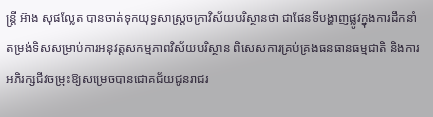ន្ត្រី អ៊ាង សុផល្លែត បានចាត់ទុកយុទ្ធសាស្ត្រចក្រាវិស័យបរិស្ថានថា ជាផែនទីបង្ហាញផ្លូវក្នុងការដឹកនាំតម្រង់ទិសសម្រាប់ការអនុវត្តសកម្មភាពវិស័យបរិស្ថាន ពិសេសការគ្រប់គ្រងធនធានធម្មជាតិ និងការអភិរក្សជីវចម្រុះឱ្យសម្រេចបានជោគជ័យជូនរាជរ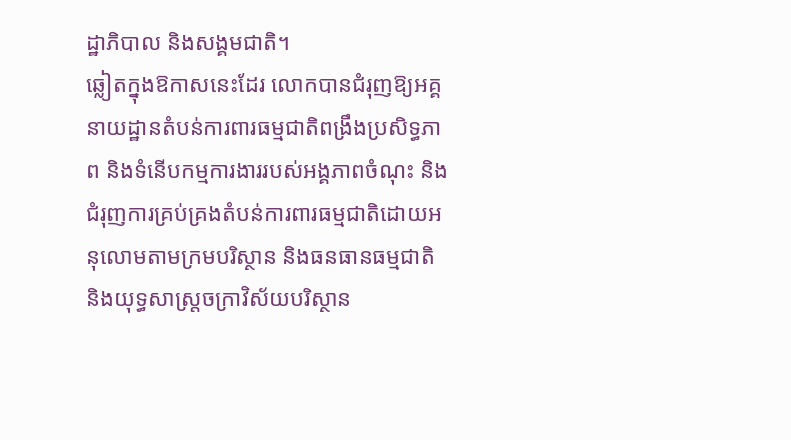ដ្ឋាភិបាល និងសង្គមជាតិ។
ឆ្លៀតក្នុងឱកាសនេះដែរ លោកបានជំរុញឱ្យអគ្គនាយដ្ឋានតំបន់ការពារធម្មជាតិពង្រឹងប្រសិទ្ធភាព និងទំនើបកម្មការងាររបស់អង្គភាពចំណុះ និងជំរុញការគ្រប់គ្រងតំបន់ការពារធម្មជាតិដោយអនុលោមតាមក្រមបរិស្ថាន និងធនធានធម្មជាតិ និងយុទ្ធសាស្ត្រចក្រាវិស័យបរិស្ថាន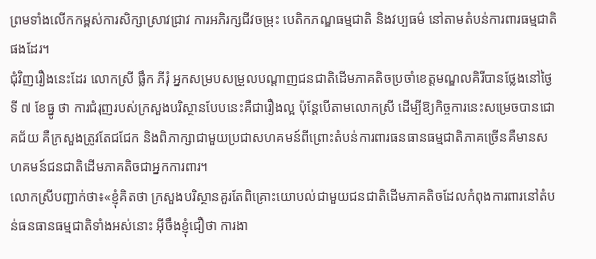ព្រមទាំងលើកកម្ពស់ការសិក្សាស្រាវជ្រាវ ការអភិរក្សជីវចម្រុះ បេតិកភណ្ឌធម្មជាតិ និងវប្បធម៌ នៅតាមតំបន់ការពារធម្មជាតិផងដែរ។
ជុំវិញរឿងនេះដែរ លោកស្រី ផ្លឹក ភីរុំ អ្នកសម្របសម្រួលបណ្តាញជនជាតិដើមភាគតិចប្រចាំខេត្តមណ្ឌលគិរីបានថ្លែងនៅថ្ងៃទី ៧ ខែធ្នូ ថា ការជំរុញរបស់ក្រសួងបរិស្ថានបែបនេះគឺជារឿងល្អ ប៉ុន្ដែបើតាមលោកស្រី ដើម្បីឱ្យកិច្ចការនេះសម្រេចបានជោគជ័យ គឺក្រសួងត្រូវតែជជែក និងពិភាក្សាជាមួយប្រជាសហគមន៍ពីព្រោះតំបន់ការពារធនធានធម្មជាតិភាគច្រើនគឺមានសហគមន៍ជនជាតិដើមភាគតិចជាអ្នកការពារ។
លោកស្រីបញ្ជាក់ថា៖«ខ្ញុំគិតថា ក្រសួងបរិស្ថានគួរតែពិគ្រោះយោបល់ជាមួយជនជាតិដើមភាគតិចដែលកំពុងការពារនៅតំបន់ធនធានធម្មជាតិទាំងអស់នោះ អ៊ីចឹងខ្ញុំជឿថា ការងា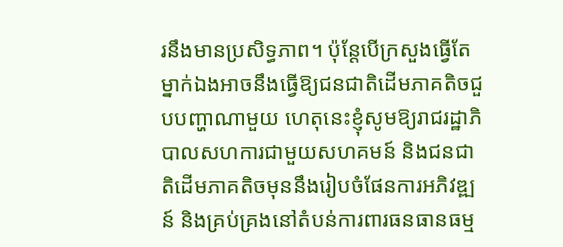រនឹងមានប្រសិទ្ធភាព។ ប៉ុន្តែបើក្រសួងធ្វើតែម្នាក់ឯងអាចនឹងធ្វើឱ្យជនជាតិដើមភាគតិចជួបបញ្ហាណាមួយ ហេតុនេះខ្ញុំសូមឱ្យរាជរដ្ឋាភិបាលសហការជាមួយសហគមន៍ និងជនជាតិដើមភាគតិចមុននឹងរៀបចំផែនការអភិវឌ្ឍន៍ និងគ្រប់គ្រងនៅតំបន់ការពារធនធានធម្ម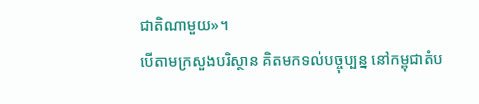ជាតិណាមួយ»។
បើតាមក្រសួងបរិស្ថាន គិតមកទល់បច្ចុប្បន្ន នៅកម្ពុជាតំប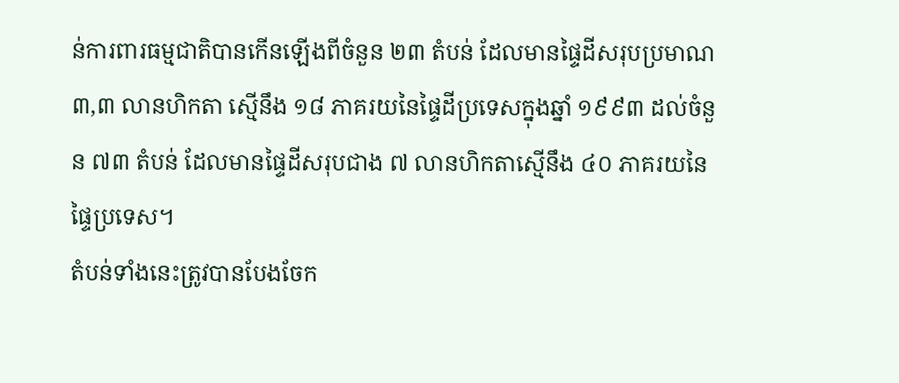ន់ការពារធម្មជាតិបានកើនឡើងពីចំនួន ២៣ តំបន់ ដែលមានផ្ទៃដីសរុបប្រមាណ ៣,៣ លានហិកតា ស្មើនឹង ១៨ ភាគរយនៃផ្ទៃដីប្រទេសក្នុងឆ្នាំ ១៩៩៣ ដល់ចំនួន ៧៣ តំបន់ ដែលមានផ្ទៃដីសរុបជាង ៧ លានហិកតាស្មើនឹង ៤០ ភាគរយនៃផ្ទៃប្រទេស។
តំបន់ទាំងនេះត្រូវបានបែងចែក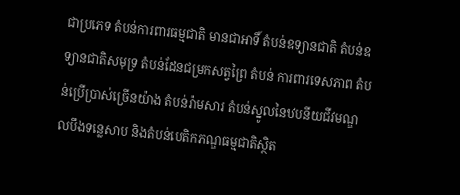ជាប្រភេទ តំបន់ការពារធម្មជាតិ មានជាអាទិ៍ តំបន់ឧទ្យានជាតិ តំបន់ឧទ្យានជាតិសមុទ្រ តំបន់ដែនជម្រកសត្វព្រៃ តំបន់ ការពារទេសភាព តំបន់ប្រើប្រាស់ច្រើនយ៉ាង តំបន់រ៉ាមសារ តំបន់ស្នូលនៃឋបនីយជីវមណ្ឌលបឹងទន្លេសាប និងតំបន់បេតិកភណ្ឌធម្មជាតិស្ថិត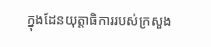ក្នុងដែនយុត្ដាធិការរបស់ក្រសួង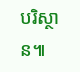បរិស្ថាន៕